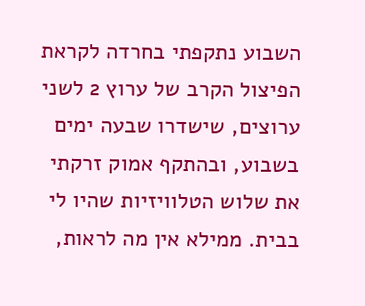השבוע נתקפתי בחרדה לקראת הפיצול הקרב של ערוץ 2 לשני ערוצים, שישדרו שבעה ימים בשבוע, ובהתקף אמוק זרקתי את שלוש הטלוויזיות שהיו לי בבית. ממילא אין מה לראות,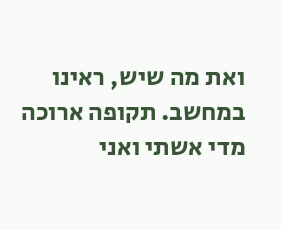ואת מה שיש, ראינו במחשב. תקופה ארוכה מדי אשתי ואני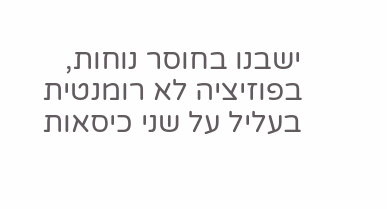ישבנו בחוסר נוחות, בפוזיציה לא רומנטית בעליל על שני כיסאות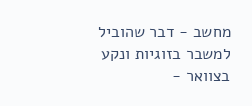מחשב - דבר שהוביל למשבר בזוגיות ונקע בצוואר -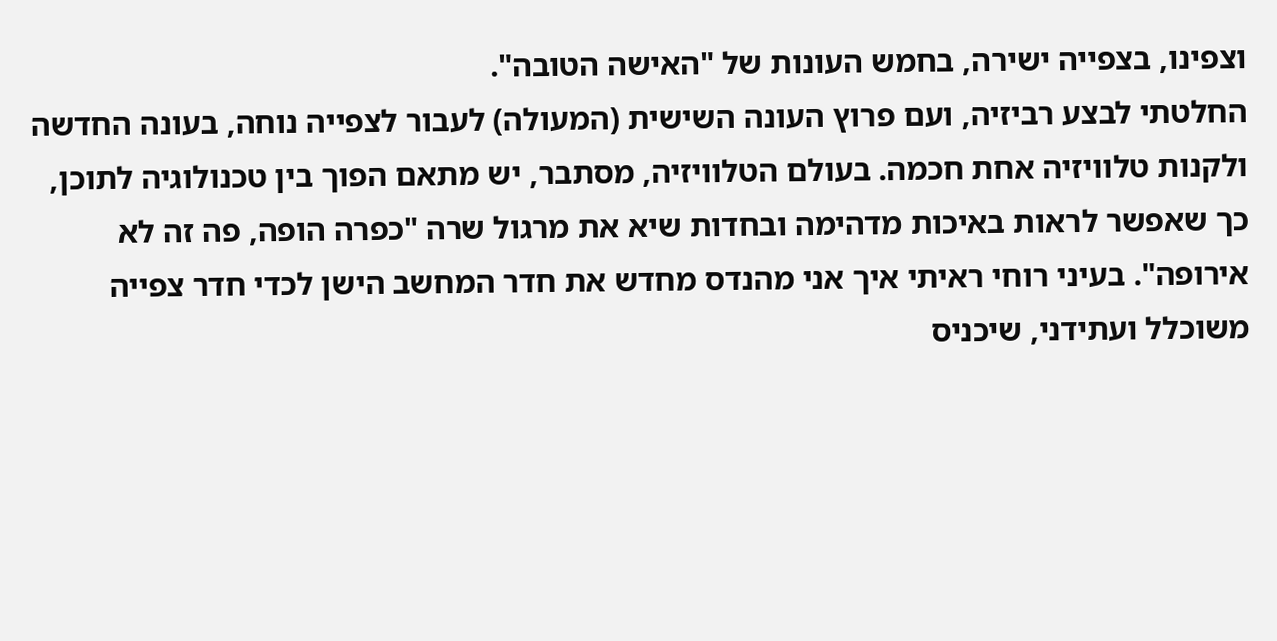וצפינו, בצפייה ישירה, בחמש העונות של "האישה הטובה".
החלטתי לבצע רביזיה, ועם פרוץ העונה השישית (המעולה) לעבור לצפייה נוחה, בעונה החדשה ולקנות טלוויזיה אחת חכמה. בעולם הטלוויזיה, מסתבר, יש מתאם הפוך בין טכנולוגיה לתוכן, כך שאפשר לראות באיכות מדהימה ובחדות שיא את מרגול שרה "כפרה הופה, פה זה לא אירופה". בעיני רוחי ראיתי איך אני מהנדס מחדש את חדר המחשב הישן לכדי חדר צפייה משוכלל ועתידני, שיכניס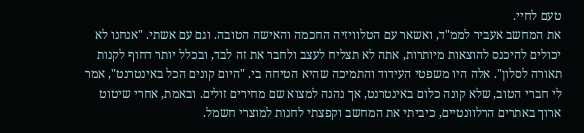טעם לחיי.
את המחשב אעביר לממ"ד, ואשאר עם הטלוויזיה החכמה והאישה הטובה. וגם עם אשתי. "אנחנו לא יכולים להיכנס להוצאות מיותרות, אתה לא תצליח לעצב ולחבר את זה לבד, ובכלל יותר דחוף לקנות תאורה לסלון". אלה היו משפטי העידוד והתמיכה שהיא הטיחה בי. "היום קונים הכל באינטרנט", אמר לי חברי הטוב, שלא קונה כלום באינטרנט, אך נהנה למצוא שם מחירים זולים. ובאמת, אחרי שיטוט ארוך באתרים הרלוונטיים, כיביתי את המחשב וקפצתי לחנות למוצרי חשמל.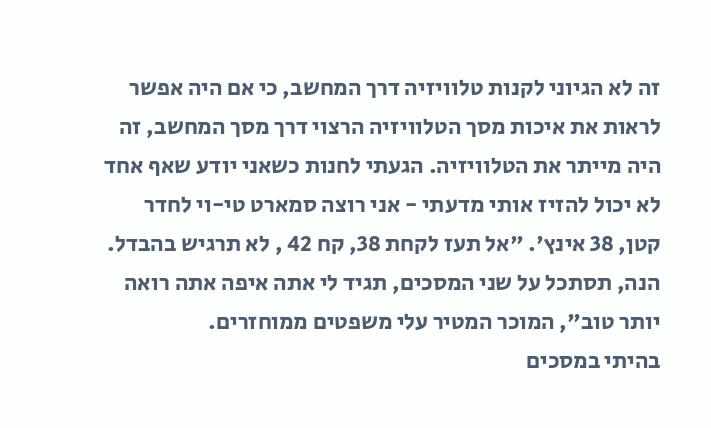זה לא הגיוני לקנות טלוויזיה דרך המחשב, כי אם היה אפשר לראות את איכות מסך הטלוויזיה הרצוי דרך מסך המחשב, זה היה מייתר את הטלוויזיה. הגעתי לחנות כשאני יודע שאף אחד לא יכול להזיז אותי מדעתי - אני רוצה סמארט טי-וי לחדר קטן, 38 אינץ'. "אל תעז לקחת 38, קח 42 , לא תרגיש בהבדל. הנה, תסתכל על שני המסכים, תגיד לי אתה איפה אתה רואה יותר טוב", המוכר המטיר עלי משפטים ממוחזרים.
בהיתי במסכים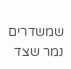שמשדרים נמר שצד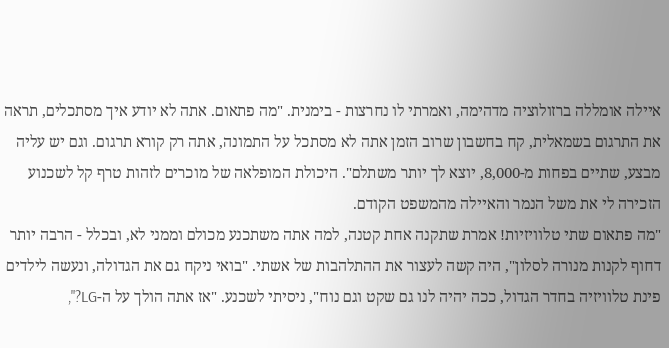איילה אומללה ברזולוציה מדהימה, ואמרתי לו נחרצות - בימנית. "מה פתאום. אתה לא יודע איך מסתכלים, תראה את התרגום בשמאלית, קח בחשבון שרוב הזמן אתה לא מסתכל על התמונה, אתה רק קורא תרגום. וגם יש עליה מבצע, שתיים בפחות מ-8,000, יוצא לך יותר משתלם". היכולת המופלאה של מוכרים לזהות טרף קל לשכנוע הזכירה לי את משל הנמר והאיילה מהמשפט הקודם.
"מה פתאום שתי טלוויזיות! אמרת שתקנה אחת קטנה, למה אתה משתכנע מכולם וממני לא, ובכלל - הרבה יותר דחוף לקנות מנורה לסלון", היה קשה לעצור את ההתלהבות של אשתי. "בואי ניקח גם את הגדולה, ונעשה לילדים פינת טלוויזיה בחדר הגדול, ככה יהיה לנו גם שקט וגם נוח", ניסיתי לשכנע. "אז אתה הולך על ה-LG?",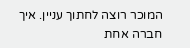המוכר רוצה לחתוך עניין. איך חברה אחת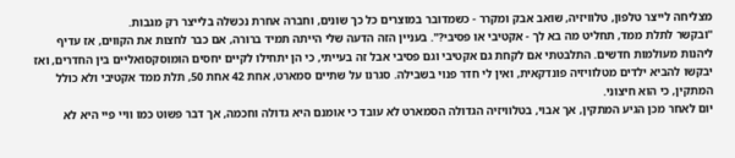מצליחה לייצר טלפון, טלוויזיה, שואב אבק ומקרר - כשמדובר במוצרים כל כך שונים, וחברה אחרת נכשלה בלייצר רק מגבות.
"ובקשר לתלת ממד, תחליט מה בא לך - אקטיבי או פסיבי?". בעניין הזה הדעה שלי הייתה תמיד ברורה, אם כבר לחצות את הקווים, אז עדיף ליהנות מעולמות חדשים. התלבטתי אם לקחת גם אקטיבי וגם פסיבי אבל זה בעייתי, כי הן יתחילו לקיים יחסים הומוסקסואליים בין החדרים, ואז יבקשו להביא ילדים מטלוויזיה פונדקאית, ואין לי חדר פנוי בשבילה. סגרנו על שתיים סמארט, אחת 42 אחת 50, תלת ממד אקטיבי ולא כולל המתקין, כי הוא חיצוני.
יום לאחר מכן הגיע המתקין, אך אבוי, בטלוויזיה הגדולה הסמארט לא עובד כי אומנם היא גדולה וחכמה, אך דבר פשוט כמו וויי פיי היא לא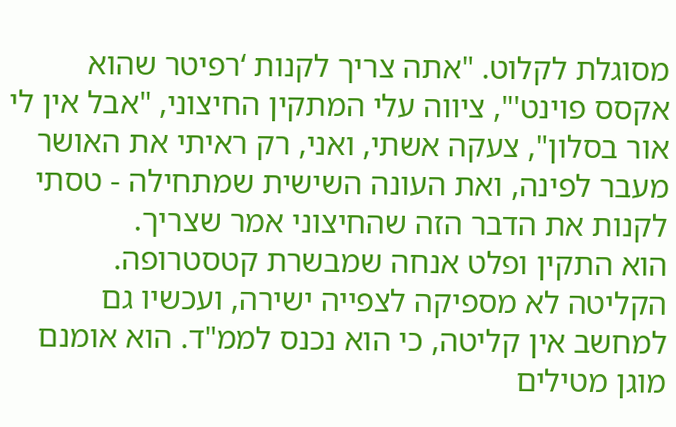מסוגלת לקלוט. "אתה צריך לקנות ‘רפיטר שהוא אקסס פוינט'", ציווה עלי המתקין החיצוני, "אבל אין לי אור בסלון", צעקה אשתי, ואני, רק ראיתי את האושר מעבר לפינה, ואת העונה השישית שמתחילה - טסתי לקנות את הדבר הזה שהחיצוני אמר שצריך.
הוא התקין ופלט אנחה שמבשרת קטסטרופה. הקליטה לא מספיקה לצפייה ישירה, ועכשיו גם למחשב אין קליטה, כי הוא נכנס לממ"ד. הוא אומנם מוגן מטילים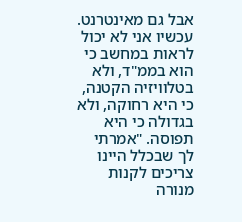אבל גם מאינטרנט. עכשיו אני לא יכול לראות במחשב כי הוא בממ"ד, ולא בטלוויזיה הקטנה, כי היא רחוקה, ולא בגדולה כי היא תפוסה. "אמרתי לך שבכלל היינו צריכים לקנות מנורה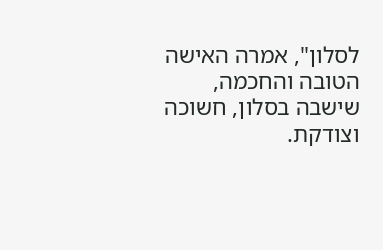לסלון", אמרה האישה הטובה והחכמה, שישבה בסלון, חשוכה וצודקת.